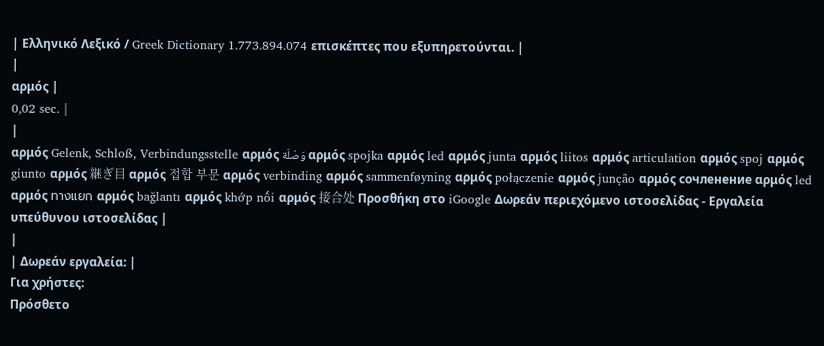| Ελληνικό Λεξικό / Greek Dictionary 1.773.894.074 επισκέπτες που εξυπηρετούνται. |
|
αρμός |
0,02 sec. |
|
αρμός Gelenk, Schloß, Verbindungsstelle αρμός وَصْلَة αρμός spojka αρμός led αρμός junta αρμός liitos αρμός articulation αρμός spoj αρμός giunto αρμός 継ぎ目 αρμός 접합 부문 αρμός verbinding αρμός sammenføyning αρμός połączenie αρμός junção αρμός сочленение αρμός led αρμός ทางแยก αρμός bağlantı αρμός khớp nối αρμός 接合处 Προσθήκη στο iGoogle Δωρεάν περιεχόμενο ιστοσελίδας - Εργαλεία υπεύθυνου ιστοσελίδας |
|
| Δωρεάν εργαλεία: |
Για χρήστες:
Πρόσθετο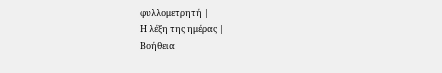φυλλομετρητή |
Η λέξη της ημέρας |
Βοήθεια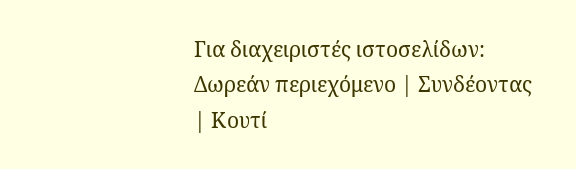Για διαχειριστές ιστοσελίδων: Δωρεάν περιεχόμενο | Συνδέοντας | Κουτί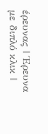έρευνας | Έρευνα με διπλό κλικ |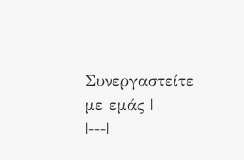Συνεργαστείτε με εμάς |
|---|